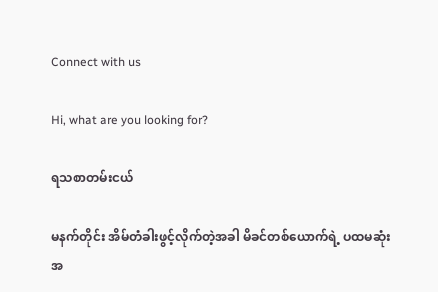Connect with us

Hi, what are you looking for?

ရသစာတမ်းငယ်

မနက်တိုင်း အိမ်တံခါးဖွင့်လိုက်တဲ့အခါ မိခင်တစ်ယောက်ရဲ့ ပထမဆုံးအ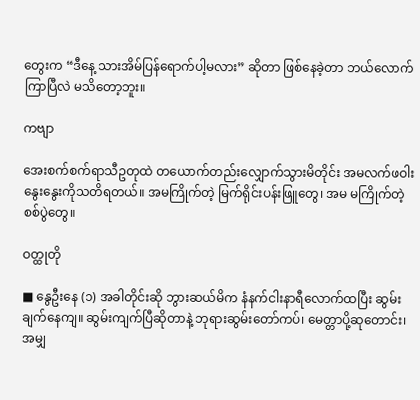တွေးက “ဒီနေ့ သားအိမ်ပြန်ရောက်ပါ့မလား” ဆိုတာ ဖြစ်နေခဲ့တာ ဘယ်လောက်ကြာပြီလဲ မသိတော့ဘူး။

ကဗျာ

အေးစက်စက်ရာသီဥတုထဲ တယောက်တည်းလျှောက်သွားမိတိုင်း အမလက်ဖဝါးနွေးနွေးကိုသတိရတယ်။ အမကြိုက်တဲ့ မြက်ရိုင်းပန်းဖြူတွေ၊ အမ မကြိုက်တဲ့စစ်ပွဲတွေ။

ဝတ္ထုတို

■ နွေဦးနေ (၁) အခါတိုင်းဆို ဘွားဆယ်မိက နံနက်ငါးနာရီလောက်ထပြီး ဆွမ်းချက်နေကျ။ ဆွမ်းကျက်ပြီဆိုတာနဲ့ ဘုရားဆွမ်းတော်ကပ်၊ မေတ္တာပို့ဆုတောင်း၊ အမျှ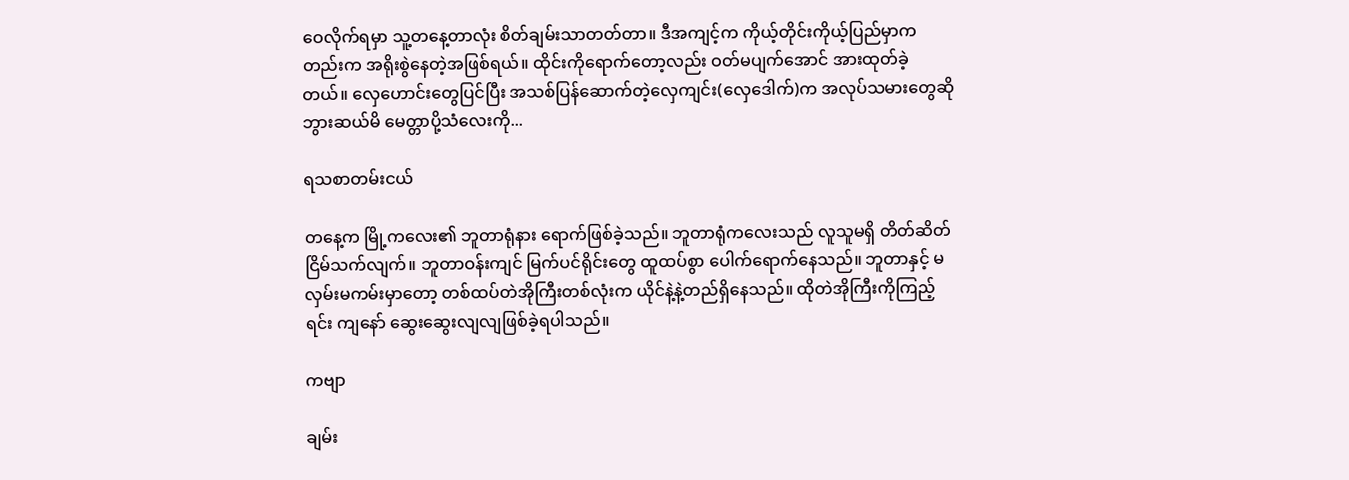ဝေလိုက်ရမှာ သူ့တနေ့တာလုံး စိတ်ချမ်းသာတတ်တာ။ ဒီအကျင့်က ကိုယ့်တိုင်းကိုယ့်ပြည်မှာကတည်းက အရိုးစွဲနေတဲ့အဖြစ်ရယ်။ ထိုင်းကိုရောက်တော့လည်း ဝတ်မပျက်အောင် အားထုတ်ခဲ့တယ်။ လှေဟောင်းတွေပြင်ပြီး အသစ်ပြန်ဆောက်တဲ့လှေကျင်း(လှေဒေါက်)က အလုပ်သမားတွေဆို ဘွားဆယ်မိ မေတ္တာပို့သံလေးကို...

ရသစာတမ်းငယ်

တနေ့က မြို့ကလေး၏ ဘူတာရုံနား ရောက်ဖြစ်ခဲ့သည်။ ဘူတာရုံကလေးသည် လူသူမရှိ တိတ်ဆိတ်ငြိမ်သက်လျက်။ ဘူတာဝန်းကျင် မြက်ပင်ရိုင်းတွေ ထူထပ်စွာ ပေါက်ရောက်နေသည်။ ဘူတာနှင့် မလှမ်းမကမ်းမှာတော့ တစ်ထပ်တဲအိုကြီးတစ်လုံးက ယိုင်နဲ့နဲ့တည်ရှိနေသည်။ ထိုတဲအိုကြီးကိုကြည့်ရင်း ကျနော် ဆွေးဆွေးလျလျဖြစ်ခဲ့ရပါသည်။

ကဗျာ

ချမ်း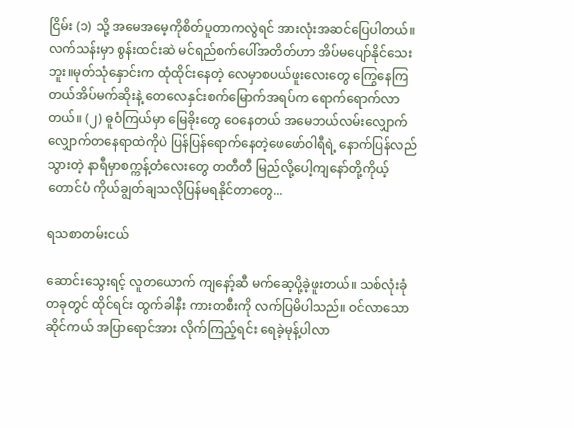ငြိမ်း (၁) သို့ အမေအမေ့ကိုစိတ်ပူတာကလွဲရင် အားလုံးအဆင်ပြေပါတယ်။လက်သန်းမှာ စွန်းထင်းဆဲ မင်ရည်စက်ပေါ်အတိတ်ဟာ အိပ်မပျော်နိုင်သေးဘူး။မုတ်သုံနှောင်းက ထုံထိုင်းနေတဲ့ လေမှာစပယ်ဖူးလေးတွေ ကြွေနေကြတယ်အိပ်မက်ဆိုးနဲ့ တေလေနှင်းစက်မြောက်အရပ်က ရောက်ရောက်လာတယ်။ (၂) ဓူဝံကြယ်မှာ မြေခိုးတွေ ဝေနေတယ် အမေဘယ်လမ်းလျှောက်လျှောက်တနေရာထဲကိုပဲ ပြန်ပြန်ရောက်နေတဲ့ဖေဖော်ဝါရီရဲ့ နောက်ပြန်လည်သွားတဲ့ နာရီမှာစက္ကန့်တံလေးတွေ တတီတီ မြည်လို့ပေါ့ကျနော်တို့ကိုယ့်တောင်ပံ ကိုယ်ချွတ်ချသလိုပြန်မရနိုင်တာတွေ...

ရသစာတမ်းငယ်

ဆောင်းသွေးရင့် လူတယောက် ကျနော့်ဆီ မက်ဆေ့ပို့ခဲ့ဖူးတယ်။ သစ်လုံးခုံတခုတွင် ထိုင်ရင်း ထွက်ခါနီး ကားတစီးကို လက်ပြမိပါသည်။ ဝင်လာသော ဆိုင်ကယ် အပြာရောင်အား လိုက်ကြည့်ရင်း ရေခဲ့မုန့်ပါလာ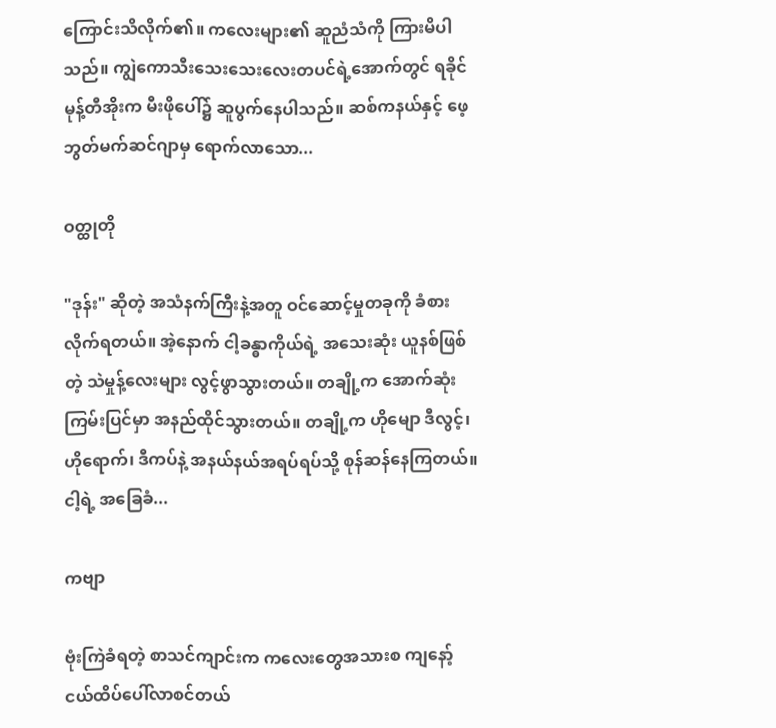ကြောင်းသိလိုက်၏။ ကလေးများ၏ ဆူညံသံကို ကြားမိပါသည်။ ကျွဲကောသီးသေးသေးလေးတပင်ရဲ့အောက်တွင် ရခိုင်မုန့်တီအိုးက မီးဖိုပေါ်၌ ဆူပွက်နေပါသည်။ ဆစ်ကနယ်နှင့် ဖေ့ဘွတ်မက်ဆင်ဂျာမှ ရောက်လာသော...

ဝတ္ထုတို

"ဒုန်း" ဆိုတဲ့ အသံနက်ကြီးနဲ့အတူ ဝင်ဆောင့်မှုတခုကို ခံစားလိုက်ရတယ်။ အဲ့နောက် ငါ့ခန္ဓာကိုယ်ရဲ့ အသေးဆုံး ယူနစ်ဖြစ်တဲ့ သဲမှုန့်လေးများ လွင့်ဖွာသွားတယ်။ တချို့က အောက်ဆုံး ကြမ်းပြင်မှာ အနည်ထိုင်သွားတယ်။ တချို့က ဟိုမျော ဒီလွင့်၊ ဟိုရောက်၊ ဒီကပ်နဲ့ အနယ်နယ်အရပ်ရပ်သို့ စုန်ဆန်နေကြတယ်။ ငါ့ရဲ့ အခြေခံ...

ကဗျာ

ဗုံးကြဲခံရတဲ့ စာသင်ကျာင်းက ကလေးတွေအသားစ ကျနော့် ငယ်ထိပ်ပေါ်လာစင်တယ်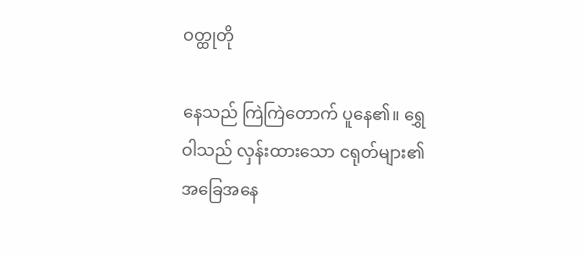ဝတ္ထုတို

နေသည် ကြဲကြဲတောက် ပူနေ၏။ ရွှေဝါသည် လှန်းထားသော ငရုတ်များ၏ အခြေအနေ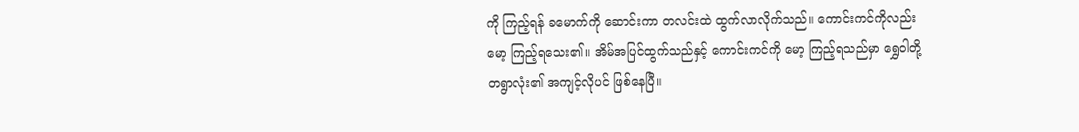ကို ကြည့်ရန် ခ‌မောက်ကို ဆောင်းကာ တလင်းထဲ ထွက်လာလိုက်သည်။ ကောင်းကင်ကိုလည်း မော့ ကြည့်ရသေး၏။ အိမ်အပြင်ထွက်သည်နှင့် ကောင်းကင်ကို မော့ ကြည့်ရသည်မှာ ရွှေဝါတို့ တရွာလုံး၏ အကျင့်လိုပင် ဖြစ်နေပြီ။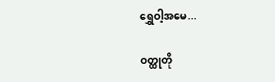ရွှေဝါ့အမေ...

ဝတ္ထုတို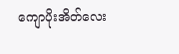ကျောပိုးအိတ်လေး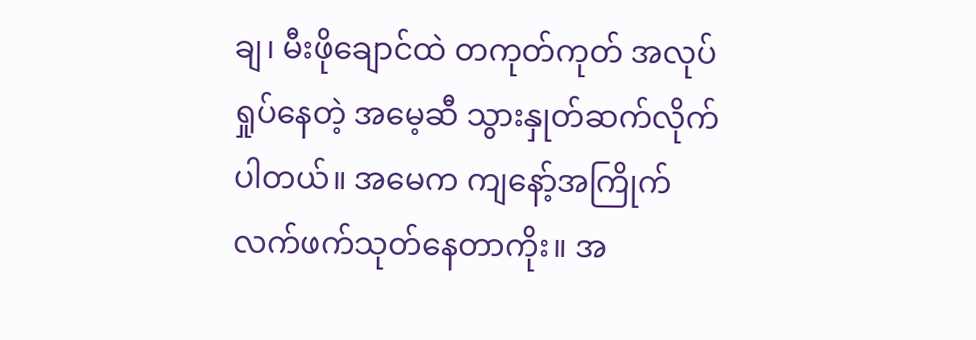ချ၊ မီးဖိုချောင်ထဲ တကုတ်ကုတ် အလုပ်ရှုပ်နေတဲ့ အမေ့ဆီ သွားနှုတ်ဆက်လိုက်ပါတယ်။ အမေက ကျနော့်အကြိုက် လက်ဖက်သုတ်နေတာကိုး။ အ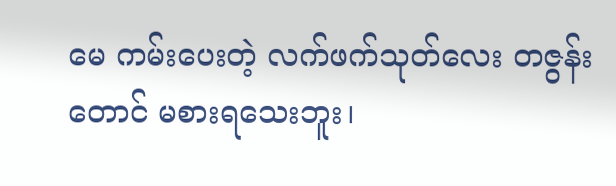မေ ကမ်းပေးတဲ့ လက်ဖက်သုတ်လေး တဇွန်းတောင် မစားရသေးဘူး၊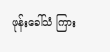ဖုန်းခေါ်သံ ကြား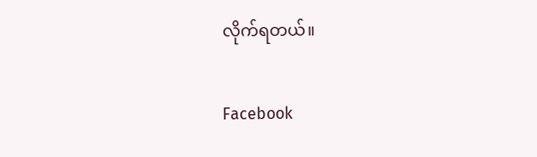လိုက်ရတယ်။

Facebook